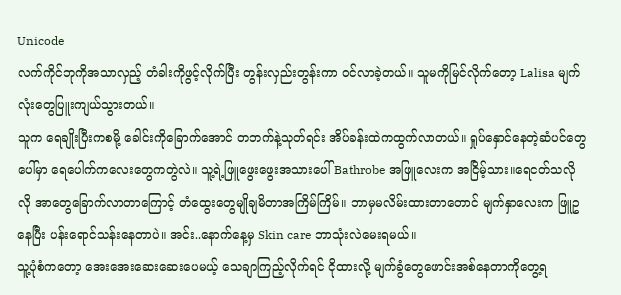Unicode
လက်ကိုင်ဘုကိုအသာလှည့် တံခါးကိုဖွင့်လိုက်ပြီး တွန်းလှည်းတွန်းကာ ဝင်လာခဲ့တယ်။ သူမကိုမြင်လိုက်တော့ Lalisa မျက်လုံးတွေပြူးကျယ်သွားတယ်။
သူက ရေချိုးပြီးကစမို့ ခေါင်းကိုခြောက်အောင် တဘက်နဲ့သုတ်ရင်း အိပ်ခန်းထဲကထွက်လာတယ်။ ရှုပ်နှောင်နေတဲ့ဆံပင်တွေပေါ်မှာ ရေပေါက်ကလေးတွေကတွဲလဲ။ သူ့ရဲ့ဖြူဖွေးဖွေးအသားပေါ် Bathrobe အဖြူလေးက အငြိမ့်သား။ရေငတ်သလိုလို အာတွေခြောက်လာတာကြောင့် တံထွေးတွေမျိုချမိတာအကြိမ်ကြိမ်။ ဘာမှမလိမ်းထားတာတောင် မျက်နှာလေးက ဖြူဥနေပြီး ပန်းရောင်သန်းနေတာပဲ။ အင်း..နောက်နေ့မှ Skin care ဘာသုံးလဲမေးရမယ်။
သူ့ပုံစံကတော့ အေးအေးဆေးဆေးပေမယ့် သေချာကြည့်လိုက်ရင် ငိုထားလို့ မျက်ခွံတွေဖောင်းအစ်နေတာကိုတွေ့ရ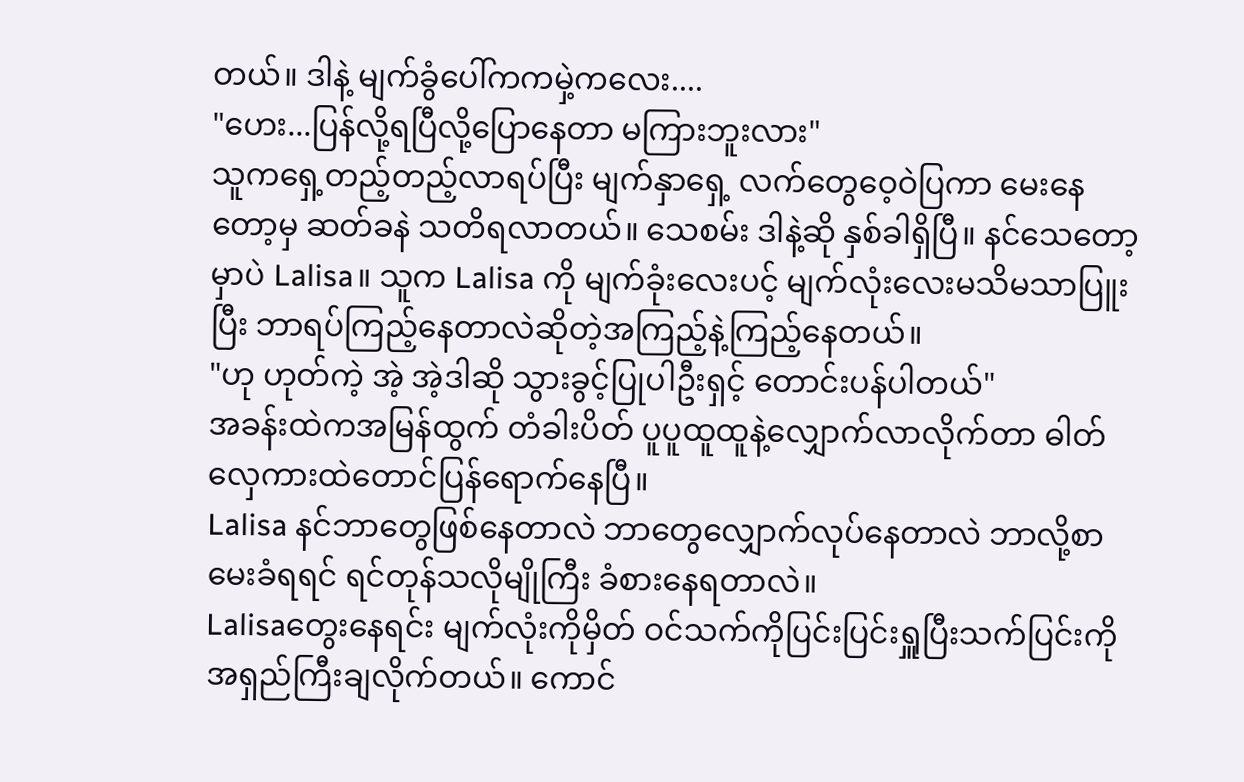တယ်။ ဒါနဲ့ မျက်ခွံပေါ်ကကမှဲ့ကလေး....
"ဟေး...ပြန်လို့ရပြီလို့ပြောနေတာ မကြားဘူးလား"
သူကရှေ့တည့်တည့်လာရပ်ပြီး မျက်နှာရှေ့ လက်တွေဝေ့ဝဲပြကာ မေးနေတော့မှ ဆတ်ခနဲ သတိရလာတယ်။ သေစမ်း ဒါနဲ့ဆို နှစ်ခါရှိပြီ။ နင်သေတော့မှာပဲ Lalisa။ သူက Lalisa ကို မျက်ခုံးလေးပင့် မျက်လုံးလေးမသိမသာပြူးပြီး ဘာရပ်ကြည့်နေတာလဲဆိုတဲ့အကြည့်နဲ့ကြည့်နေတယ်။
"ဟု ဟုတ်ကဲ့ အဲ့ အဲ့ဒါဆို သွားခွင့်ပြုပါဦးရှင့် တောင်းပန်ပါတယ်"
အခန်းထဲကအမြန်ထွက် တံခါးပိတ် ပူပူထူထူနဲ့လျှောက်လာလိုက်တာ ဓါတ်လှေကားထဲတောင်ပြန်ရောက်နေပြီ။
Lalisa နင်ဘာတွေဖြစ်နေတာလဲ ဘာတွေလျှောက်လုပ်နေတာလဲ ဘာလို့စာမေးခံရရင် ရင်တုန်သလိုမျိုကြီး ခံစားနေရတာလဲ။
Lalisaတွေးနေရင်း မျက်လုံးကိုမှိတ် ဝင်သက်ကိုပြင်းပြင်းရှူပြီးသက်ပြင်းကိုအရှည်ကြီးချလိုက်တယ်။ ကောင်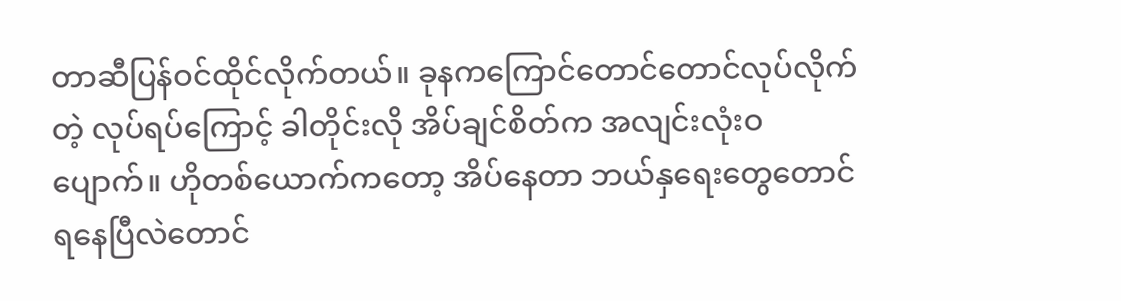တာဆီပြန်ဝင်ထိုင်လိုက်တယ်။ ခုနကကြောင်တောင်တောင်လုပ်လိုက်တဲ့ လုပ်ရပ်ကြောင့် ခါတိုင်းလို အိပ်ချင်စိတ်က အလျင်းလုံးဝပျောက်။ ဟိုတစ်ယောက်ကတော့ အိပ်နေတာ ဘယ်နှရေးတွေတောင်ရနေပြီလဲတောင်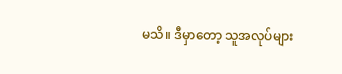မသိ။ ဒီမှာတော့ သူအလုပ်များ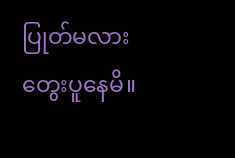ပြုတ်မလားတွေးပူနေမိ။